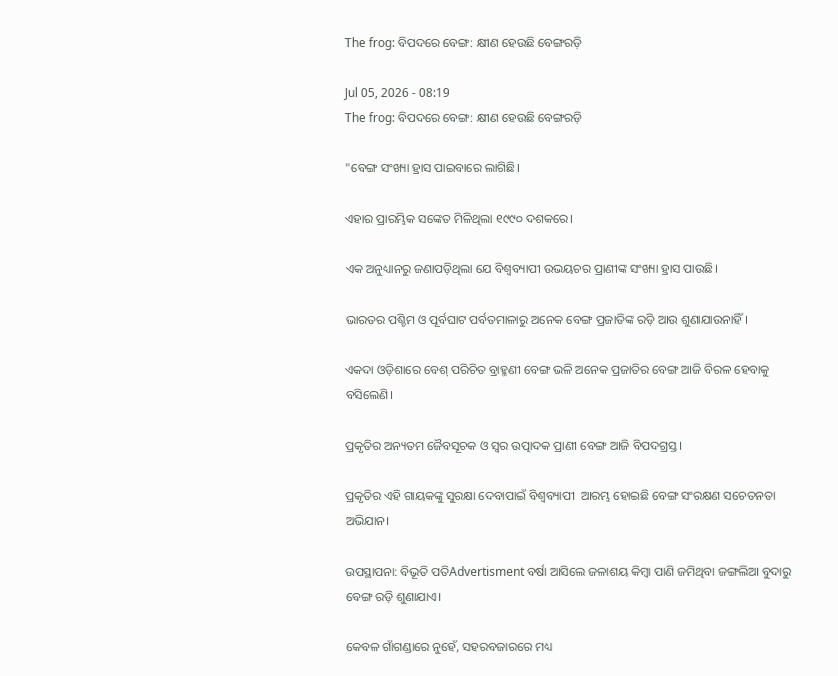The frog: ବିପଦରେ ବେଙ୍ଗ: କ୍ଷୀଣ ହେଉଛି ବେଙ୍ଗରଡ଼ି

Jul 05, 2026 - 08:19
The frog: ବିପଦରେ ବେଙ୍ଗ: କ୍ଷୀଣ ହେଉଛି ବେଙ୍ଗରଡ଼ି

"ବେଙ୍ଗ ସଂଖ୍ୟା ହ୍ରାସ ପାଇବାରେ ଲାଗିଛି।

ଏହାର ପ୍ରାରମ୍ଭିକ ସଙ୍କେତ ମିଳିଥିଲା ୧୯୯୦ ଦଶକରେ।

ଏକ ଅନୁଧ୍ୟାନରୁ ଜଣାପଡ଼ିଥିଲା ଯେ ବିଶ୍ୱବ୍ୟାପୀ ଉଭୟଚର ପ୍ରାଣୀଙ୍କ ସଂଖ୍ୟା ହ୍ରାସ ପାଉଛି।

ଭାରତର ପଶ୍ଚିମ ଓ ପୂର୍ବଘାଟ ପର୍ବତମାଳାରୁ ଅନେକ ବେଙ୍ଗ ପ୍ରଜାତିଙ୍କ ରଡ଼ି ଆଉ ଶୁଣାଯାଉନାହିଁ।

ଏକଦା ଓଡ଼ିଶାରେ ବେଶ୍‌ ପରିଚିତ ବ୍ରାହ୍ମଣୀ ବେଙ୍ଗ ଭଳି ଅନେକ ପ୍ରଜାତିର ବେଙ୍ଗ ଆଜି ବିରଳ ହେବାକୁ ବସି‌ଲେଣି।

ପ୍ରକୃତିର ଅନ୍ୟତମ ଜୈବସୂଚକ ଓ ସ୍ୱର ଉତ୍ପାଦକ ପ୍ରାଣୀ ବେଙ୍ଗ ଆଜି ବିପଦଗ୍ରସ୍ତ।

ପ୍ରକୃତିର ଏହି ଗାୟକଙ୍କୁ ସୁରକ୍ଷା ଦେବାପାଇଁ ବିଶ୍ବବ୍ୟାପୀ  ଆରମ୍ଭ ହୋଇଛି ବେଙ୍ଗ ସଂରକ୍ଷଣ ସଚେତନତା ଅଭିଯାନ।

ଉପସ୍ଥାପନା: ବିଭୂତି ପତିAdvertisment ବର୍ଷା ଆସିଲେ ଜଳାଶୟ କିମ୍ବା ପାଣି ଜମିଥିବା ଜଙ୍ଗଲିଆ ବୁଦାରୁ ବେଙ୍ଗ ରଡ଼ି ଶୁଣାଯାଏ।

କେବଳ ଗାଁଗଣ୍ଡାରେ ନୁହେଁ, ସହରବଜାରରେ ମଧ୍ୟ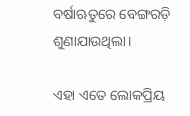ବର୍ଷାଋତୁରେ ବେଙ୍ଗରଡ଼ି ଶୁଣାଯାଉଥିଲା।

ଏହା ଏତେ ଲୋକପ୍ରିୟ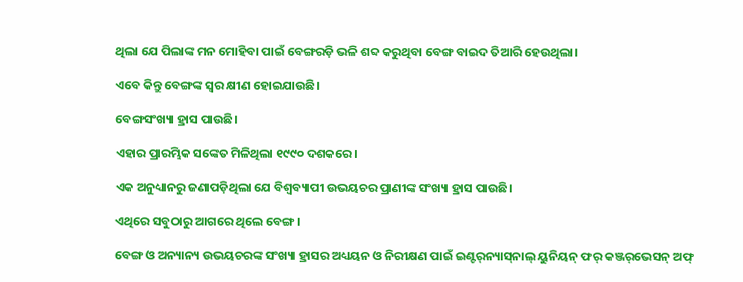ଥିଲା ଯେ ପିଲାଙ୍କ ମନ ମୋହିବା ପାଇଁ ବେଙ୍ଗରଡ଼ି ଭଳି ଶବ୍ଦ କରୁଥିବା ବେଙ୍ଗ ବାଇଦ ତିଆରି ହେଉଥିଲା।

ଏବେ କିନ୍ତୁ ବେଙ୍ଗଙ୍କ ସ୍ବର କ୍ଷୀଣ ହୋଇଯାଉଛି।

ବେଙ୍ଗସଂଖ୍ୟା ହ୍ରାସ ପାଉଛି।

ଏହାର ପ୍ରାରମ୍ଭିକ ସଙ୍କେତ ମିଳିଥିଲା ୧୯୯୦ ଦଶକରେ।

ଏକ ଅନୁଧ୍ୟାନରୁ ଜଣାପଡ଼ିଥିଲା ଯେ ବିଶ୍ୱବ୍ୟାପୀ ଉଭୟଚର ପ୍ରାଣୀଙ୍କ ସଂଖ୍ୟା ହ୍ରାସ ପାଉଛି।

ଏଥିରେ ସବୁଠାରୁ ଆଗରେ ଥିଲେ ବେଙ୍ଗ।

ବେଙ୍ଗ ଓ ଅନ୍ୟାନ୍ୟ ଉଭୟଚରଙ୍କ ସଂଖ୍ୟା ହ୍ରାସର ଅଧ୍ୟୟନ ଓ ନିରୀକ୍ଷଣ ପାଇଁ ଇଣ୍ଟର୍‌ନ୍ୟାସ୍‌ନାଲ୍‌ ୟୁନିୟନ୍‌ ଫର୍‌ କଞ୍ଜର୍‌ଭେସନ୍‌ ଅଫ୍‌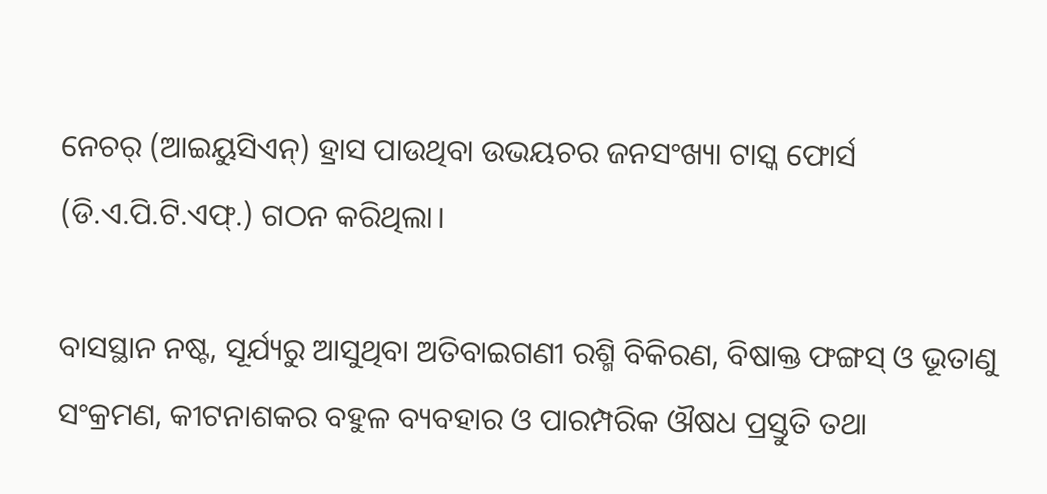ନେଚର୍‌ (ଆଇୟୁସିଏନ୍‌) ହ୍ରାସ ପାଉଥିବା ଉଭୟଚର ଜନସଂଖ୍ୟା ଟାସ୍କ ଫୋର୍ସ (ଡି.ଏ.ପି.ଟି.ଏଫ୍‌.) ଗଠନ କରିଥିଲା।

ବାସସ୍ଥାନ ନଷ୍ଟ, ସୂର୍ଯ୍ୟରୁ ଆସୁଥିବା ଅତିବାଇଗଣୀ ରଶ୍ମି ବିକିରଣ, ବିଷାକ୍ତ ଫଙ୍ଗସ୍ ଓ ଭୂତାଣୁ ସଂକ୍ରମଣ, କୀଟନାଶକର ବହୁଳ ବ୍ୟବହାର ଓ ପାରମ୍ପରିକ ଔଷଧ ପ୍ରସ୍ତୁତି ତଥା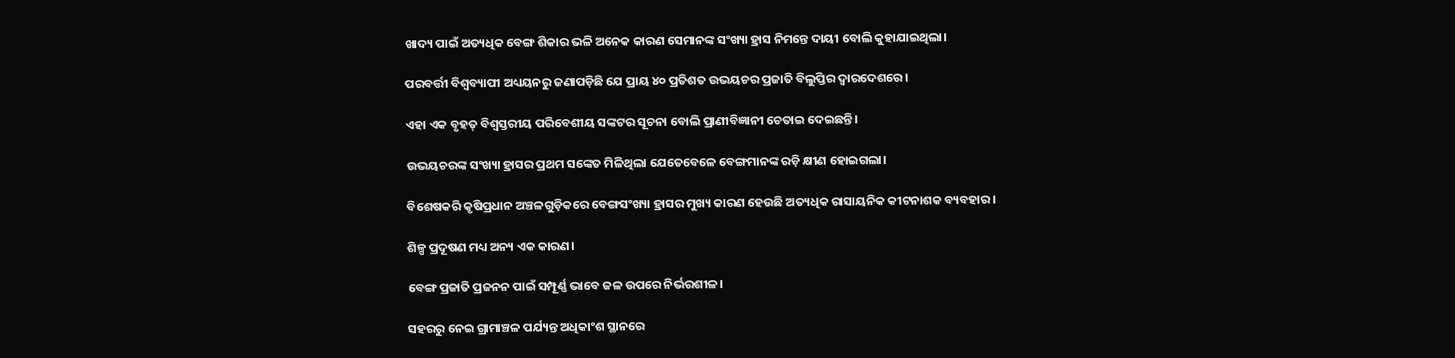ଖାଦ୍ୟ ପାଇଁ ଅତ୍ୟଧିକ ବେଙ୍ଗ ଶିକାର ଭଳି ଅନେକ କାରଣ ସେମାନଙ୍କ ସଂଖ୍ୟା ହ୍ରାସ ନିମନ୍ତେ ଦାୟୀ ବୋଲି କୁହାଯାଇଥିଲା।

ପରବର୍ତ୍ତୀ ବିଶ୍ୱବ୍ୟାପୀ ଅଧ୍ୟୟନରୁ ଜଣାପଡ଼ିଛି ଯେ ପ୍ରାୟ ୪୦ ପ୍ରତିଶତ ଉଭୟଚର ପ୍ରଜାତି ବିଲୁପ୍ତିର ଦ୍ୱାରଦେଶରେ।

ଏହା ଏକ ବୃହତ୍‌ ବିଶ୍ୱସ୍ତରୀୟ ପରିବେଶୀୟ ସଙ୍କଟର ସୂଚନା ବୋଲି ପ୍ରାଣୀବିଜ୍ଞାନୀ ଚେତାଇ ଦେଇଛନ୍ତି।

ଉଭୟଚରଙ୍କ ସଂଖ୍ୟା ହ୍ରାସର ପ୍ରଥମ ସଙ୍କେତ ମିଳିଥିଲା ଯେତେବେଳେ ବେଙ୍ଗମାନଙ୍କ ରଡ଼ି କ୍ଷୀଣ ହୋଇଗଲା।

ବିଶେଷକରି କୃଷିପ୍ରଧାନ ଅଞ୍ଚଳଗୁଡ଼ିକରେ ବେଙ୍ଗସଂଖ୍ୟା ହ୍ରାସର ମୁଖ୍ୟ କାରଣ ହେଉଛି ଅତ୍ୟଧିକ ରାସାୟନିକ କୀଟନାଶକ ବ୍ୟବହାର।

ଶିଳ୍ପ ପ୍ରଦୂଷଣ ମଧ୍ୟ ଅନ୍ୟ ଏକ କାରଣ।

ବେଙ୍ଗ ପ୍ରଜାତି ପ୍ରଜନନ ପାଇଁ ସମ୍ପୂର୍ଣ୍ଣ ଭାବେ ଜଳ ଉପରେ ନିର୍ଭରଶୀଳ।

ସହରରୁ ନେଇ ଗ୍ରାମାଞ୍ଚଳ ପର୍ଯ୍ୟନ୍ତ ଅଧିକାଂଶ ସ୍ଥାନରେ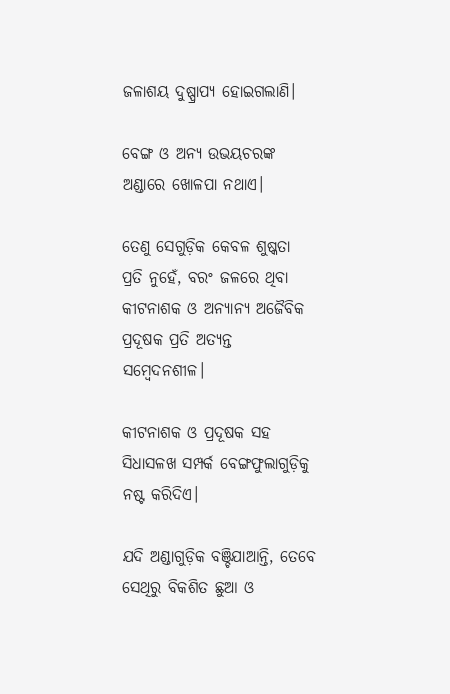ଜଳାଶୟ ଦୁଷ୍ପ୍ରାପ୍ୟ ହୋଇଗଲାଣି।

ବେଙ୍ଗ ଓ ଅନ୍ୟ ଉଭୟଚରଙ୍କ ଅଣ୍ଡାରେ ଖୋଳପା ନଥାଏ।

ତେଣୁ ସେଗୁଡ଼ିକ କେବଳ ଶୁଷ୍କତା ପ୍ରତି ନୁହେଁ, ବରଂ ଜଳରେ ଥିବା କୀଟନାଶକ ଓ ଅନ୍ୟାନ୍ୟ ଅଜୈବିକ ପ୍ରଦୂଷକ ପ୍ରତି ଅତ୍ୟନ୍ତ ସମ୍ବେଦନଶୀଳ।

କୀଟନାଶକ ଓ ପ୍ରଦୂଷକ ସହ ସିଧାସଳଖ ସମ୍ପର୍କ ବେଙ୍ଗଫୁଲାଗୁଡ଼ିକୁ ନଷ୍ଟ କରିଦିଏ।

ଯଦି ଅଣ୍ଡାଗୁଡ଼ିକ ବଞ୍ଚିଯାଆନ୍ତି, ତେବେ ସେଥିରୁ ବିକଶିତ ଛୁଆ ଓ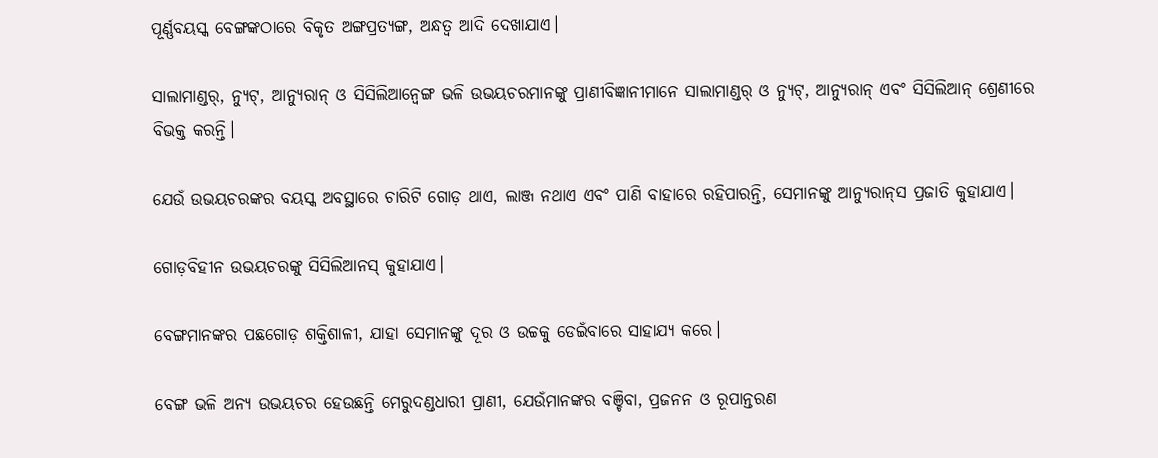ପୂର୍ଣ୍ଣବୟସ୍କ ବେଙ୍ଗଙ୍କଠାରେ ବିକୃତ ଅଙ୍ଗପ୍ରତ୍ୟଙ୍ଗ, ଅନ୍ଧତ୍ୱ ଆଦି ଦେଖାଯାଏ।

ସାଲାମାଣ୍ଡର୍‌, ନ୍ୟୁଟ୍, ଆନ୍ୟୁରାନ୍ ଓ ସିସିଲିଆନ୍ବେଙ୍ଗ ଭଳି ଉଭୟଚରମାନଙ୍କୁ ପ୍ରାଣୀବିଜ୍ଞାନୀମାନେ ସାଲାମାଣ୍ଡର୍‌ ଓ ନ୍ୟୁଟ୍, ଆନ୍ୟୁରାନ୍ ଏବଂ ସିସିଲିଆନ୍ ‌ଶ୍ରେଣୀରେ ବିଭକ୍ତ କରନ୍ତି।

ଯେଉଁ ଉଭୟଚରଙ୍କର ବୟସ୍କ ଅବସ୍ଥାରେ ଚାରିଟି ଗୋଡ଼ ଥାଏ, ଲାଞ୍ଜ ନଥାଏ ଏବଂ ପାଣି ବାହାରେ ରହିପାରନ୍ତି, ସେମାନଙ୍କୁ ଆନ୍ୟୁରାନ୍‌ସ ପ୍ରଜାତି କୁହାଯାଏ।

ଗୋଡ଼ବିହୀନ ଉଭୟଚରଙ୍କୁ ସିସିଲିଆନସ୍‌ କୁହାଯାଏ।

ବେଙ୍ଗମାନଙ୍କର ପଛଗୋଡ଼ ଶକ୍ତିଶାଳୀ, ଯାହା ସେମାନଙ୍କୁ ଦୂର ଓ ଉଚ୍ଚକୁ ଡେଇଁବାରେ ସାହାଯ୍ୟ କରେ।

ବେଙ୍ଗ ଭଳି ଅନ୍ୟ ଉଭୟଚର ହେଉଛନ୍ତି ମେରୁଦଣ୍ଡଧାରୀ ପ୍ରାଣୀ, ଯେଉଁମାନଙ୍କର ବଞ୍ଚିବା, ପ୍ରଜନନ ଓ ରୂପାନ୍ତରଣ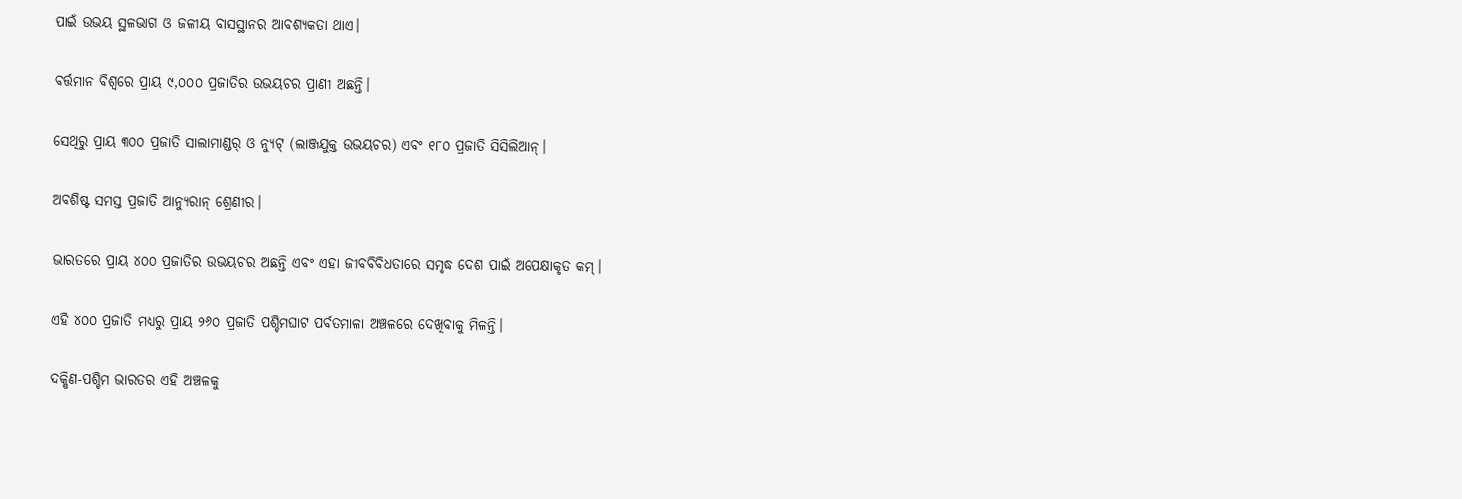ପାଇଁ ଉଭୟ ସ୍ଥଳଭାଗ ଓ ଜଳୀୟ ବାସସ୍ଥାନର ଆବଶ୍ୟକତା ଥାଏ।

ବର୍ତ୍ତମାନ ବିଶ୍ୱରେ ପ୍ରାୟ ୯,୦୦୦ ପ୍ରଜାତିର ଉଭୟଚର ପ୍ରାଣୀ ଅଛନ୍ତି।

ସେଥିରୁ ପ୍ରାୟ ୩୦୦ ପ୍ରଜାତି ସାଲାମାଣ୍ଡର୍‌ ଓ ନ୍ୟୁଟ୍ (ଲାଞ୍ଜଯୁକ୍ତ ଉଭୟଚର) ଏବଂ ୧୮୦ ପ୍ରଜାତି ସିସିଲିଆନ୍।

ଅବଶିଷ୍ଟ ସମସ୍ତ ପ୍ରଜାତି ଆନ୍ୟୁରାନ୍ ଶ୍ରେଣୀର।

ଭାରତରେ ପ୍ରାୟ ୪୦୦ ପ୍ରଜାତିର ଉଭୟଚର ଅଛନ୍ତି ଏବଂ ଏହା ଜୀବବିବିଧତାରେ ସମୃଦ୍ଧ ଦେଶ ପାଇଁ ଅପେକ୍ଷାକୃତ କମ୍।

ଏହି ୪୦୦ ପ୍ରଜାତି ମଧ୍ୟରୁ ପ୍ରାୟ ୨୬୦ ପ୍ରଜାତି ପଶ୍ଚିମଘାଟ ପର୍ବତମାଳା ଅଞ୍ଚଳରେ ଦେଖିବାକୁ ମିଳନ୍ତି।

ଦକ୍ଷିଣ-ପଶ୍ଚିମ ଭାରତର ଏହି ଅଞ୍ଚଳକୁ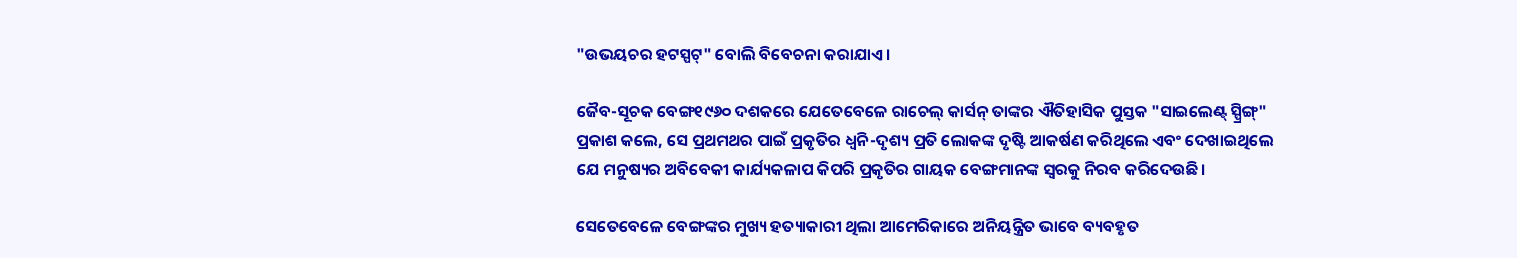"ଉଭୟଚର ହଟସ୍ପଟ୍" ବୋଲି ବିବେଚନା କରାଯାଏ।

ଜୈବ-ସୂଚକ ବେଙ୍ଗ୧୯୬୦ ଦଶକରେ ଯେତେବେଳେ ରାଚେଲ୍‌ କାର୍ସନ୍‌ ତାଙ୍କର ଐତିହାସିକ ପୁସ୍ତକ "ସାଇଲେଣ୍ଟ୍‌ ସ୍ପ୍ରିଙ୍ଗ୍‌" ପ୍ରକାଶ କଲେ, ସେ ପ୍ରଥମଥର ପାଇଁ ପ୍ରକୃତିର ଧ୍ୱନି-ଦୃଶ୍ୟ ପ୍ରତି ଲୋକଙ୍କ ଦୃଷ୍ଟି ଆକର୍ଷଣ କରିଥିଲେ ଏବଂ ଦେଖାଇଥିଲେ ଯେ ମନୁଷ୍ୟର ଅବିବେକୀ କାର୍ଯ୍ୟକଳାପ କିପରି ପ୍ରକୃତିର ଗାୟକ ବେଙ୍ଗମାନଙ୍କ ସ୍ୱରକୁ ନିରବ କରିଦେଉଛି।

ସେତେବେଳେ ବେଙ୍ଗଙ୍କର ମୁଖ୍ୟ ହତ୍ୟାକାରୀ ଥିଲା ଆମେରିକାରେ ଅନିୟନ୍ତ୍ରିତ ଭାବେ ବ୍ୟବହୃତ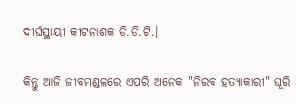ଦୀର୍ଘସ୍ଥାୟୀ କୀଟନାଶକ ଡି.ଡି.ଟି.।

କିନ୍ତୁ ଆଜି ଜୀବମଣ୍ଡଳରେ ଏପରି ଅନେକ "ନିରବ ହତ୍ୟାକାରୀ" ଘୂରି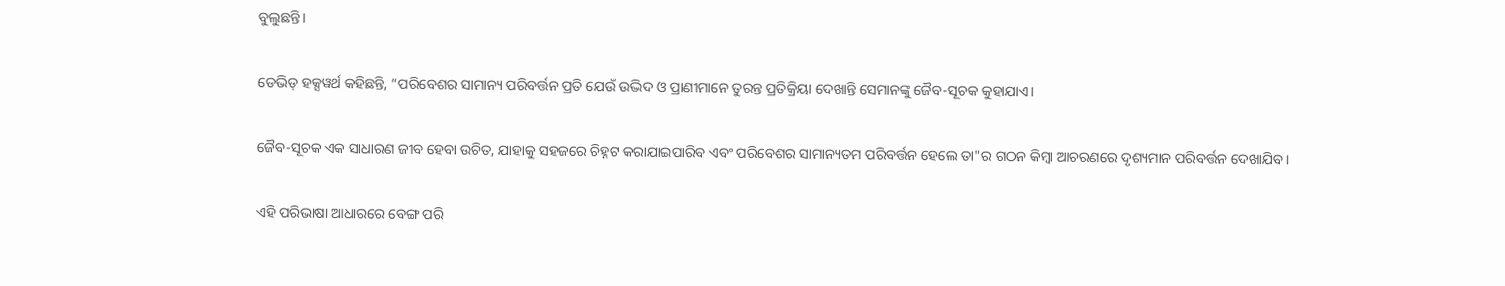ବୁଲୁଛନ୍ତି।

ଡେଭିଡ୍ ହକ୍ସୱର୍ଥ କହିଛନ୍ତି, “ପରିବେଶର ସାମାନ୍ୟ ପରିବର୍ତ୍ତନ ପ୍ରତି ଯେଉଁ ଉଦ୍ଭିଦ ଓ ପ୍ରାଣୀମାନେ ତୁରନ୍ତ ପ୍ରତିକ୍ରିୟା ଦେଖାନ୍ତି ସେମାନଙ୍କୁ ଜୈବ-ସୂଚକ କୁହାଯାଏ।

ଜୈବ-ସୂଚକ ଏକ ସାଧାରଣ ଜୀବ ହେବା ଉଚିତ, ଯାହାକୁ ସହଜରେ ଚିହ୍ନଟ କରାଯାଇପାରିବ ଏବଂ ପରିବେଶର ସାମାନ୍ୟତମ ପରିବର୍ତ୍ତନ ହେଲେ ତା"ର ଗଠନ କିମ୍ବା ଆଚରଣରେ ଦୃଶ୍ୟମାନ ପରିବର୍ତ୍ତନ ଦେଖାଯିବ।

ଏହି ପରିଭାଷା ଆଧାରରେ ବେଙ୍ଗ ପରି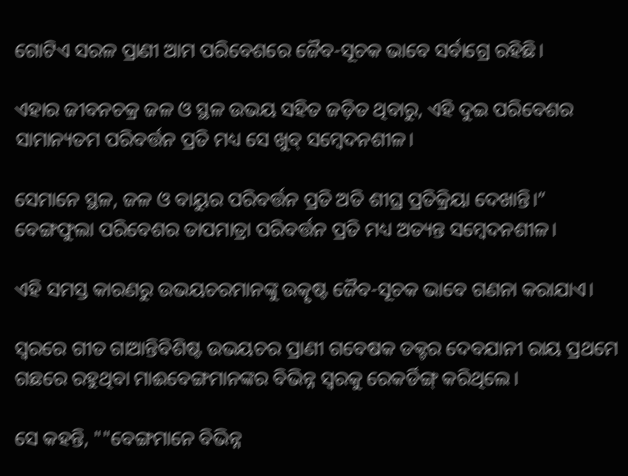ଗୋଟିଏ ସରଳ ପ୍ରାଣୀ ଆମ ପରିବେଶରେ ଜୈବ-ସୂଚକ ଭାବେ ସର୍ବାଗ୍ରେ ରହିଛି।

ଏହାର ଜୀବନଚକ୍ର ଜଳ ଓ ସ୍ଥଳ ଉଭୟ ସହିତ ଜଡ଼ିତ ଥିବାରୁ, ଏହି ଦୁଇ ପରିବେଶର ସାମାନ୍ୟତମ ପରିବର୍ତ୍ତନ ପ୍ରତି ମଧ୍ୟ ସେ ଖୁବ୍‌ ସମ୍ବେଦନଶୀଳ।

ସେମାନେ ସ୍ଥଳ, ଜଳ ଓ ବାୟୁର ପରିବର୍ତ୍ତନ ପ୍ରତି ଅତି ଶୀଘ୍ର ପ୍ରତିକ୍ରିୟା ଦେଖାନ୍ତି।” ବେଙ୍ଗଫୁଲା ପରିବେଶର ତାପମାତ୍ରା ପରିବର୍ତ୍ତନ ପ୍ରତି ମଧ୍ୟ ଅତ୍ୟନ୍ତ ସମ୍ବେଦନଶୀଳ।

ଏହି ସମସ୍ତ କାରଣରୁ ଉଭୟଚରମାନଙ୍କୁ ଉତ୍କୃଷ୍ଟ ଜୈବ-ସୂଚକ ଭାବେ ଗଣନା କରାଯାଏ।

ସ୍ୱରରେ ଗୀତ ଗାଆନ୍ତିବିଶିଷ୍ଟ ଉଭୟଚର ପ୍ରାଣୀ ଗବେଷକ ଡକ୍ଟର ଦେବଯାନୀ ରାୟ ପ୍ରଥମେ ଗଛରେ ରହୁଥିବା ମାଈବେଙ୍ଗମାନଙ୍କର ବିଭିନ୍ନ ସ୍ୱରକୁ ରେକର୍ଡିଙ୍ଗ୍‌ କରିଥିଲେ।

ସେ କହନ୍ତି, ""ବେଙ୍ଗମାନେ ବିଭିନ୍ନ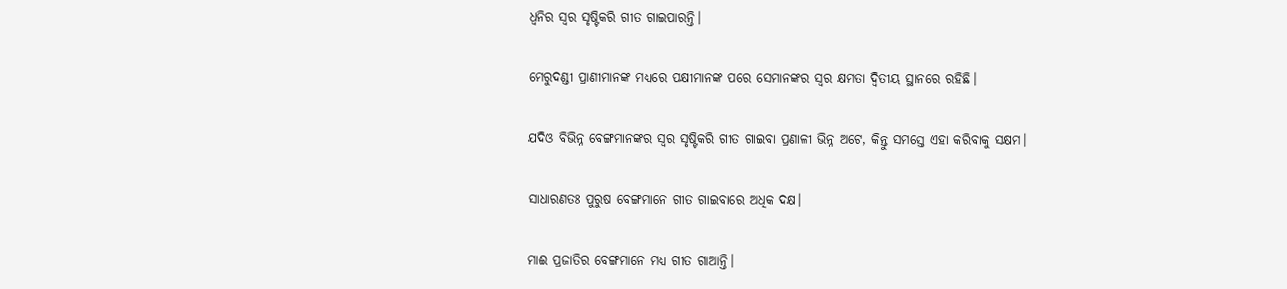ଧ୍ୱନିର ସ୍ୱର ସୃଷ୍ଟିକରି ଗୀତ ଗାଇପାରନ୍ତି।

ମେରୁଦଣ୍ଡୀ ପ୍ରାଣୀମାନଙ୍କ ମଧ୍ୟରେ ପକ୍ଷୀମାନଙ୍କ ପରେ ସେମାନଙ୍କର ସ୍ୱର କ୍ଷମତା ଦ୍ୱିତୀୟ ସ୍ଥାନରେ ରହିଛି।

ଯଦିଓ ବିଭିନ୍ନ ବେଙ୍ଗମାନଙ୍କର ସ୍ୱର ସୃଷ୍ଟିକରି ଗୀତ ଗାଇବା ପ୍ରଣାଳୀ ଭିନ୍ନ ଅଟେ, କିନ୍ତୁ ସମସ୍ତେ ଏହା କରିବାକୁ ସକ୍ଷମ।

ସାଧାରଣତଃ ପୁରୁଷ ବେଙ୍ଗମାନେ ଗୀତ ଗାଇବାରେ ଅଧିକ ଦକ୍ଷ।

ମାଈ ପ୍ରଜାତିର ବେଙ୍ଗମାନେ ମଧ୍ୟ ଗୀତ ଗାଆନ୍ତି।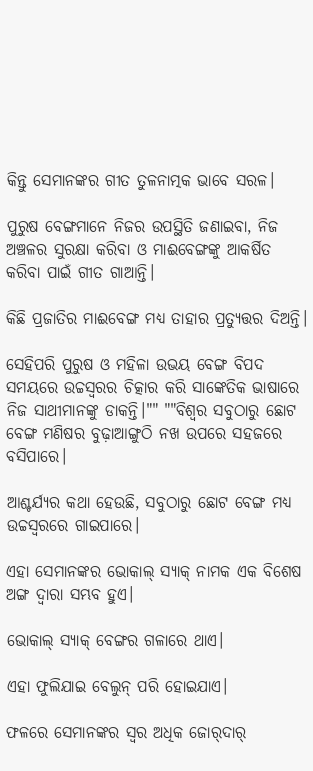କିନ୍ତୁ ସେମାନଙ୍କର ଗୀତ ତୁଳନାତ୍ମକ ଭାବେ ସରଳ।

ପୁରୁଷ ବେଙ୍ଗମାନେ ନିଜର ଉପସ୍ଥିତି ଜଣାଇବା, ନିଜ ଅଞ୍ଚଳର ସୁରକ୍ଷା କରିବା ଓ ମାଈବେଙ୍ଗଙ୍କୁ ଆକର୍ଷିତ କରିବା ପାଇଁ ଗୀତ ଗାଆନ୍ତି।

କିଛି ପ୍ରଜାତିର ମାଈବେଙ୍ଗ ମଧ୍ୟ ତାହାର ପ୍ରତ୍ୟୁତ୍ତର ଦିଅନ୍ତି।

ସେହିପରି ପୁରୁଷ ଓ ମହିଳା ଉଭୟ ବେଙ୍ଗ ବିପଦ ସମୟରେ ଉଚ୍ଚସ୍ୱରର ଚିତ୍କାର କରି ସାଙ୍କେତିକ ଭାଷାରେ ନିଜ ସାଥୀମାନଙ୍କୁ ଡାକନ୍ତି।"" ""ବିଶ୍ୱର ସବୁଠାରୁ ଛୋଟ ବେଙ୍ଗ ମଣିଷର ବୁଢ଼ାଆଙ୍ଗୁଠି ନଖ ଉପରେ ସହଜରେ ବସିପାରେ।

ଆଶ୍ଚର୍ଯ୍ୟର କଥା ହେଉଛି, ସବୁଠାରୁ ଛୋଟ ବେଙ୍ଗ ମଧ୍ୟ ଉଚ୍ଚସ୍ୱରରେ ଗାଇପାରେ।

ଏହା ସେମାନଙ୍କର ଭୋକାଲ୍ ସ୍ୟାକ୍ ନାମକ ଏକ ବିଶେଷ ଅଙ୍ଗ ଦ୍ୱାରା ସମ୍ଭବ ହୁଏ।

ଭୋକାଲ୍ ସ୍ୟାକ୍ ବେଙ୍ଗର ଗଳାରେ ଥାଏ।

ଏହା ଫୁଲିଯାଇ ବେଲୁନ୍ ପରି ହୋଇଯାଏ।

ଫଳରେ ସେମାନଙ୍କର ସ୍ୱର ଅଧିକ ଜୋର୍‌ଦାର୍‌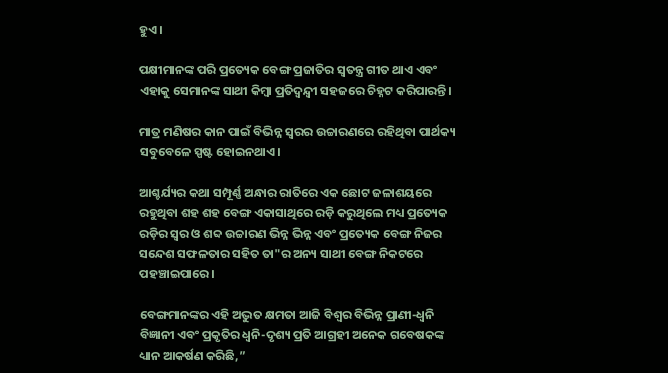ହୁଏ।

ପକ୍ଷୀମାନଙ୍କ ପରି ପ୍ରତ୍ୟେକ ବେଙ୍ଗ ପ୍ରଜାତିର ସ୍ୱତନ୍ତ୍ର ଗୀତ ଥାଏ ଏବଂ ଏହାକୁ ସେମାନଙ୍କ ସାଥୀ କିମ୍ବା ପ୍ରତିଦ୍ୱନ୍ଦ୍ୱୀ ସହଜରେ ଚିହ୍ନଟ କରିପାରନ୍ତି।

ମାତ୍ର ମଣିଷର କାନ ପାଇଁ ବିଭିନ୍ନ ସ୍ବରର ଉଚ୍ଚାରଣରେ ରହିଥିବା ପାର୍ଥକ୍ୟ ସବୁବେଳେ ସ୍ପଷ୍ଟ ହୋଇନଥାଏ।

ଆଶ୍ଚର୍ଯ୍ୟର କଥା ସମ୍ପୂର୍ଣ୍ଣ ଅନ୍ଧାର ରାତିରେ ଏକ ଛୋଟ ଜଳାଶୟରେ ରହୁଥିବା ଶହ ଶହ ବେଙ୍ଗ ଏକାସାଥିରେ ରଡ଼ି କରୁଥିଲେ ମଧ୍ୟ ପ୍ରତ୍ୟେକ ରଡ଼ିର ସ୍ୱର ଓ ଶବ୍ଦ ଉଚ୍ଚାରଣ ଭିନ୍ନ ଭିନ୍ନ ଏବଂ ପ୍ରତ୍ୟେକ ବେଙ୍ଗ ନିଜର ସନ୍ଦେଶ ସଫଳତାର ସହିତ ତା"ର ଅନ୍ୟ ସାଥୀ ବେଙ୍ଗ ନିକଟରେ ପହଞ୍ଚାଇପାରେ।

ବେଙ୍ଗମାନଙ୍କର ଏହି ଅଦ୍ଭୁତ କ୍ଷମତା ଆଜି ବିଶ୍ୱର ବିଭିନ୍ନ ପ୍ରାଣୀ-ଧ୍ୱନି ବିଜ୍ଞାନୀ ଏବଂ ପ୍ରକୃତିର ଧ୍ୱନି-ଦୃଶ୍ୟ ପ୍ରତି ଆଗ୍ରହୀ ଅନେକ ଗବେଷକଙ୍କ ଧ୍ୟାନ ଆକର୍ଷଣ କରିଛି,”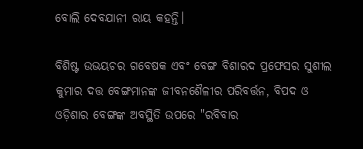ବୋଲି ଦେବଯାନୀ ରାୟ କହନ୍ତି।

ବିଶିଷ୍ଟ ଉଭୟଚର ଗବେଷକ ଏବଂ ବେଙ୍ଗ ବିଶାରଦ ପ୍ରଫେସର ସୁଶୀଲ କୁମାର ଦତ୍ତ ବେଙ୍ଗମାନଙ୍କ ଜୀବନଶୈଳୀର ପରିବର୍ତ୍ତନ, ବିପଦ ଓ ଓଡ଼ିଶାର ବେଙ୍ଗଙ୍କ ଅବସ୍ଥିତି ଉପରେ "ରବିବାର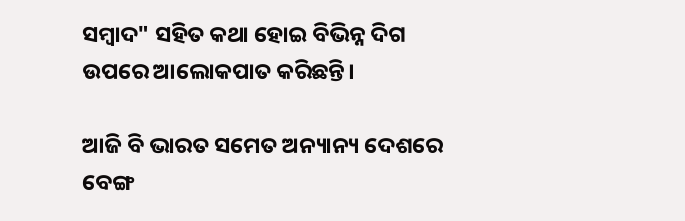ସମ୍ବାଦ" ସହିତ କଥା ହୋଇ ବିଭିନ୍ନ ଦିଗ ଉପରେ ଆଲୋକପାତ କରିଛନ୍ତି।

ଆଜି ବି ଭାରତ ସମେତ ଅନ୍ୟାନ୍ୟ ଦେଶରେ ବେଙ୍ଗ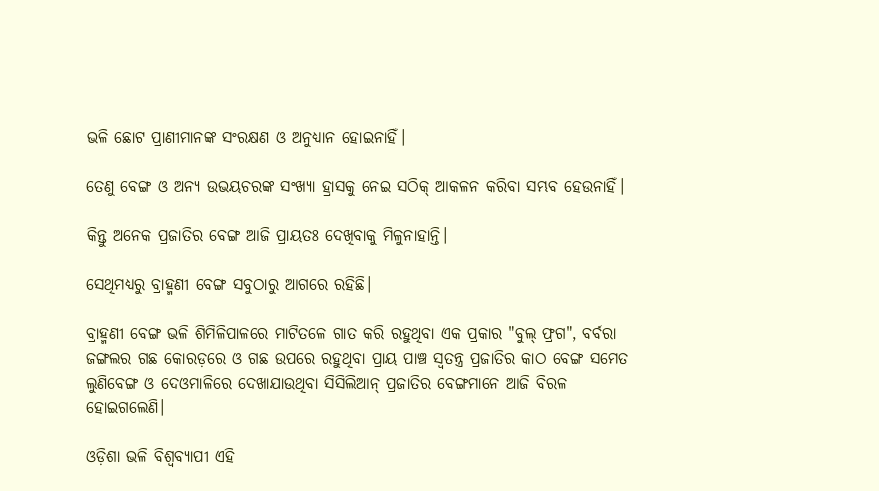ଭଳି ଛୋଟ ପ୍ରାଣୀମାନଙ୍କ ସଂରକ୍ଷଣ ଓ ଅନୁଧ୍ୟାନ ହୋଇନାହିଁ।

ତେଣୁ ବେଙ୍ଗ ଓ ଅନ୍ୟ ଉଭୟଚରଙ୍କ ସଂଖ୍ୟା ହ୍ରାସକୁ ନେଇ ସଠିକ୍‌ ଆକଳନ କରିବା ସମ୍ଭବ ହେଉନାହିଁ।

କିନ୍ତୁ ଅନେକ ପ୍ରଜାତିର ବେଙ୍ଗ ଆଜି ପ୍ରାୟତଃ ଦେଖିବାକୁ ମିଳୁନାହାନ୍ତି।

ସେଥିମଧ୍ୟରୁ ବ୍ରାହ୍ମଣୀ ବେଙ୍ଗ ସବୁଠାରୁ ଆଗରେ ରହିଛି।

ବ୍ରାହ୍ମଣୀ ବେଙ୍ଗ ଭଳି ଶିମିଳିପାଳରେ ମାଟିତଳେ ଗାତ କରି ରହୁଥିବା ଏକ ପ୍ରକାର "ବୁଲ୍‌ ଫ୍ରଗ", ବର୍ବରା ଜଙ୍ଗଲର ଗଛ କୋରଡ଼ରେ ଓ ଗଛ ଉପରେ ରହୁଥିବା ପ୍ରାୟ ପାଞ୍ଚ ସ୍ୱତନ୍ତ୍ର ପ୍ରଜାତିର କାଠ ବେଙ୍ଗ ସମେତ ଲୁଣିବେଙ୍ଗ ଓ ଦେଓମାଳିରେ ଦେଖାଯାଉଥିବା ସିସିଲିଆନ୍‌ ପ୍ରଜାତିର ବେଙ୍ଗମାନେ ଆଜି ବିରଳ ହୋଇଗଲେଣି।

ଓଡ଼ିଶା ଭଳି ବିଶ୍ବବ୍ୟାପୀ ଏହି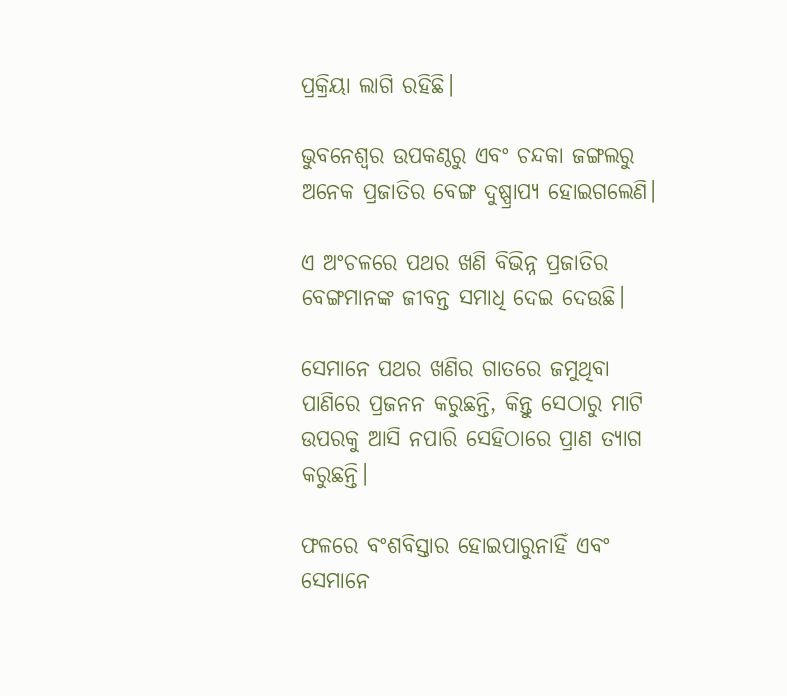ପ୍ରକ୍ରିୟା ଲାଗି ରହିଛି।

ଭୁବନେଶ୍ୱର ଉପକଣ୍ଠରୁ ଏବଂ ଚନ୍ଦକା ଜଙ୍ଗଲରୁ ଅନେକ ପ୍ରଜାତିର ବେଙ୍ଗ ଦୁଷ୍ପ୍ରାପ୍ୟ ହୋଇଗଲେଣି।

ଏ ଅଂଚଳରେ ପଥର ଖଣି ବିଭିନ୍ନ ପ୍ରଜାତିର ବେଙ୍ଗମାନଙ୍କ ଜୀବନ୍ତ ସମାଧି ଦେଇ ଦେଉଛି।

ସେମାନେ ପଥର ଖଣିର ଗାତରେ ଜମୁଥିବା ପାଣିରେ ପ୍ରଜନନ କରୁଛନ୍ତି, କିନ୍ତୁ ସେଠାରୁ ମାଟି ଉପରକୁ ଆସି ନପାରି ସେହିଠାରେ ପ୍ରାଣ ତ୍ୟାଗ କରୁଛନ୍ତି।

ଫଳରେ ବଂଶବିସ୍ତାର ହୋଇପାରୁନାହିଁ ଏବଂ ସେମାନେ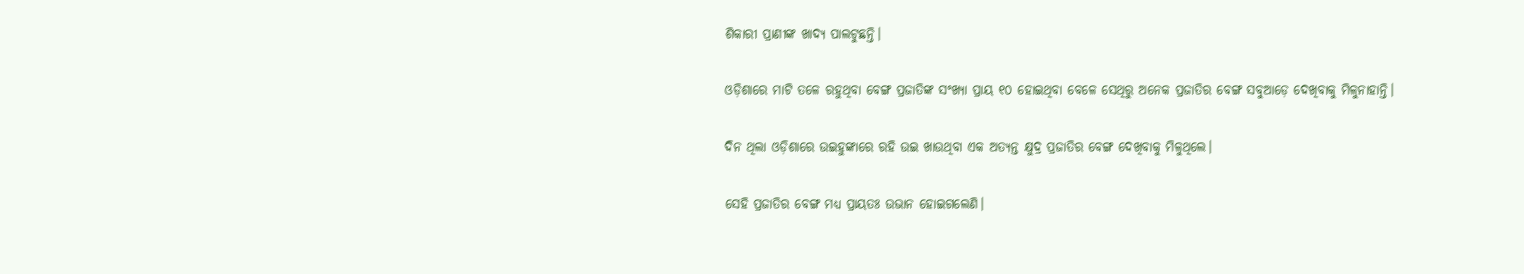ଶିକାରୀ ପ୍ରାଣୀଙ୍କ ଖାଦ୍ୟ ପାଲଟୁଛନ୍ତି।

ଓଡ଼ିଶାରେ ମାଟି ତଳେ ରହୁଥିବା ବେଙ୍ଗ ପ୍ରଜାତିଙ୍କ ସଂଖ୍ୟା ପ୍ରାୟ ୧୦ ହୋଇଥିବା ବେଳେ ସେଥିରୁ ଅନେକ ପ୍ରଜାତିର ବେଙ୍ଗ ସବୁଆଡ଼େ ଦେଖିବାକୁ ମିଳୁନାହାନ୍ତି।

ଦିନ ଥିଲା ଓଡ଼ିଶାରେ ଉଇହୁଙ୍କାରେ ରହି ଉଇ ଖାଉଥିବା ଏକ ଅତ୍ୟନ୍ତ କ୍ଷୁଦ୍ର ପ୍ରଜାତିର ବେଙ୍ଗ ଦେଖିବାକୁ ମିଳୁଥିଲେ।

ସେହି ପ୍ରଜାତିର ବେଙ୍ଗ ମଧ୍ୟ ପ୍ରାୟତଃ ଉଭାନ ହୋଇଗଲେଣି।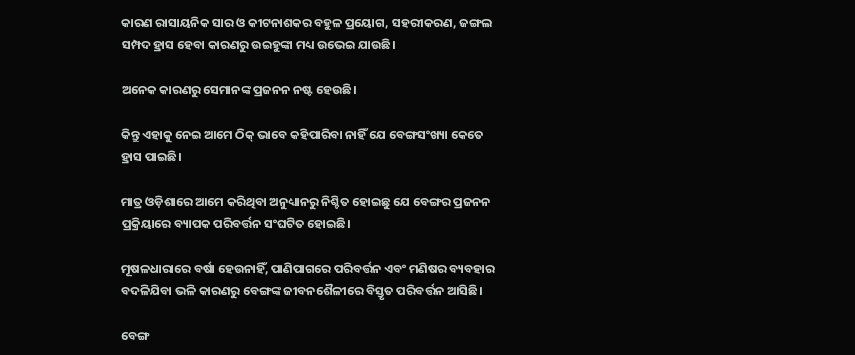କାରଣ ରାସାୟନିକ ସାର ଓ କୀଟନାଶକର ବହୁଳ ପ୍ରୟୋଗ, ସହରୀକରଣ, ଜଙ୍ଗଲ ସମ୍ପଦ ହ୍ରାସ ହେବା କାରଣରୁ ଉଇହୁଙ୍କା ମଧ୍ୟ ଉଭେଇ ଯାଉଛି।

ଅନେକ କାରଣରୁ ସେମାନଙ୍କ ପ୍ରଜନନ ନଷ୍ଟ ହେଉଛି।

କିନ୍ତୁ ଏହାକୁ ନେଇ ଆମେ ଠିକ୍‌ ଭାବେ କହିପାରିବା ନାହିଁ ଯେ ବେଙ୍ଗସଂଖ୍ୟା କେତେ ହ୍ରାସ ପାଇଛି।

ମାତ୍ର ଓଡ଼ିଶାରେ ଆମେ କରିଥିବା ଅନୁଧ୍ୟାନରୁ ନିଶ୍ଚିତ ହୋଇଛୁ ଯେ ବେଙ୍ଗର ପ୍ରଜନନ ପ୍ରକ୍ରିୟାରେ ବ୍ୟାପକ ପରିବର୍ତ୍ତନ ସଂଘଟିତ ହୋଇଛି।

ମୂଷଳଧାରାରେ ବର୍ଷା ହେଉନାହିଁ, ପାଣିପାଗରେ ପରିବର୍ତ୍ତନ ଏବଂ ମଣିଷର ବ୍ୟବହାର ବଦଳିଯିବା ଭଳି କାରଣରୁ ବେଙ୍ଗଙ୍କ ଜୀବନଶୈଳୀରେ ବିସ୍ତୃତ ପରିବର୍ତ୍ତନ ଆସିଛି।

ବେଙ୍ଗ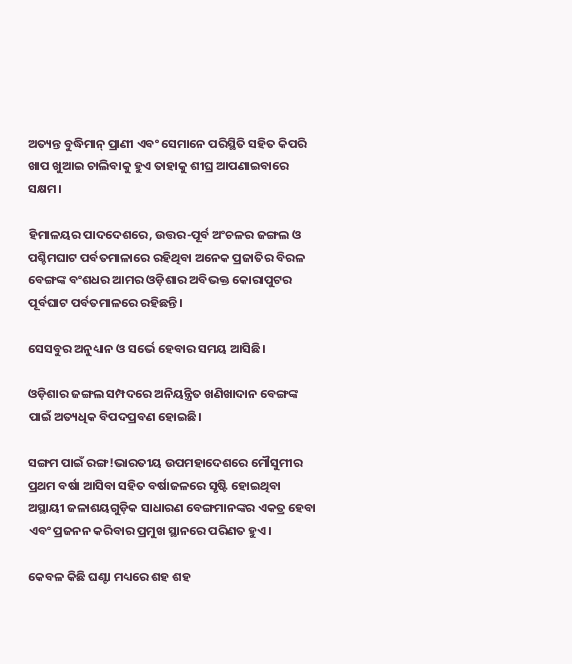ଅତ୍ୟନ୍ତ ବୁଦ୍ଧିମାନ୍‌ ପ୍ରାଣୀ ଏବଂ ସେମାନେ ପରିସ୍ଥିତି ସହିତ କିପରି ଖାପ ଖୁଆଇ ଚାଲିବାକୁ ହୁଏ ତାହାକୁ ଶୀଘ୍ର ଆପଣାଇବାରେ ସକ୍ଷମ।

ହିମାଳୟର ପାଦଦେଶରେ, ଉତ୍ତର-ପୂର୍ବ ଅଂଚଳର ଜଙ୍ଗଲ ଓ ପଶ୍ଚିମଘାଟ ପର୍ବତମାଳାରେ ରହିଥିବା ଅନେକ ପ୍ରଜାତିର ବିରଳ ବେଙ୍ଗଙ୍କ ବଂଶଧର ଆମର ଓଡ଼ିଶାର ଅବିଭକ୍ତ କୋରାପୁଟର ପୂର୍ବଘାଟ ପର୍ବତମାଳରେ ରହିଛନ୍ତି।

ସେସବୁର ଅନୁଧ୍ୟାନ ଓ ସର୍ଭେ ହେବାର ସମୟ ଆସିଛି।

ଓଡ଼ିଶାର ଜଙ୍ଗଲ ସମ୍ପଦରେ ଅନିୟନ୍ତ୍ରିତ ଖଣିଖାଦାନ ବେଙ୍ଗଙ୍କ ପାଇଁ ଅତ୍ୟଧିକ ବିପଦପ୍ରବଣ ହୋଇଛି।

ସଙ୍ଗମ ପାଇଁ ରଙ୍ଗ!ଭାରତୀୟ ଉପମହାଦେଶରେ ମୌସୁମୀର ପ୍ରଥମ ବର୍ଷା ଆସିବା ସହିତ ବର୍ଷାଜଳରେ ସୃଷ୍ଟି ହୋଇଥିବା ଅସ୍ଥାୟୀ ଜଳାଶୟଗୁଡ଼ିକ ସାଧାରଣ ବେଙ୍ଗମାନଙ୍କର ଏକତ୍ର ହେବା ଏବଂ ପ୍ରଜନନ କରିବାର ପ୍ରମୁଖ ସ୍ଥାନରେ ପରିଣତ ହୁଏ।

କେବଳ କିଛି ଘଣ୍ଟା ମଧ୍ୟରେ ଶହ ଶହ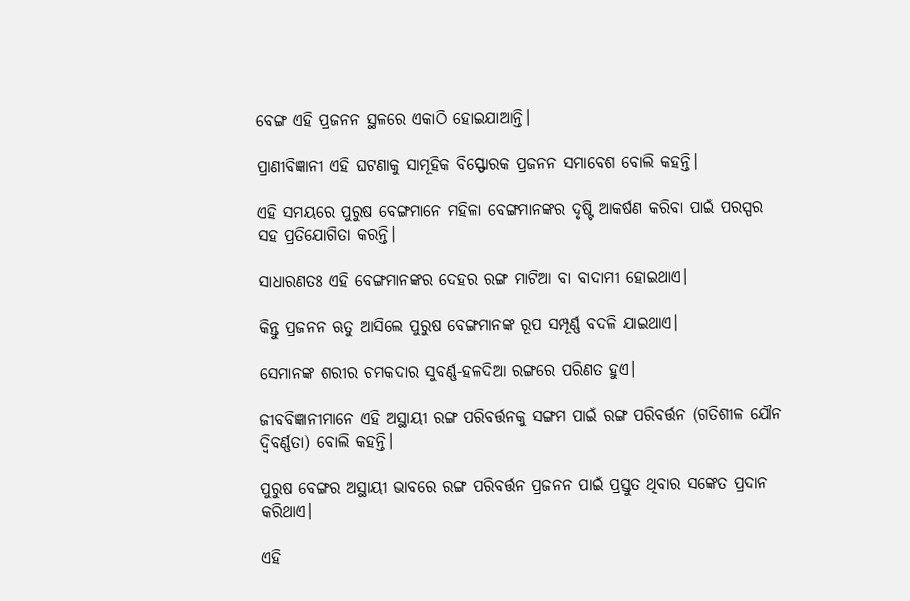ବେଙ୍ଗ ଏହି ପ୍ରଜନନ ସ୍ଥଳରେ ଏକାଠି ହୋଇଯାଆନ୍ତି।

ପ୍ରାଣୀବିଜ୍ଞାନୀ ଏହି ଘଟଣାକୁ ସାମୂହିକ ବିସ୍ଫୋରକ ପ୍ରଜନନ ସମାବେଶ ବୋଲି କହନ୍ତି।

ଏହି ସମୟରେ ପୁରୁଷ ବେଙ୍ଗମାନେ ମହିଳା ବେଙ୍ଗମାନଙ୍କର ଦୃଷ୍ଟି ଆକର୍ଷଣ କରିବା ପାଇଁ ପରସ୍ପର ସହ ପ୍ରତିଯୋଗିତା କରନ୍ତି।

ସାଧାରଣତଃ ଏହି ବେଙ୍ଗମାନଙ୍କର ଦେହର ରଙ୍ଗ ମାଟିଆ ବା ବାଦାମୀ ହୋଇଥାଏ।

କିନ୍ତୁ ପ୍ରଜନନ ଋତୁ ଆସିଲେ ପୁରୁଷ ବେଙ୍ଗମାନଙ୍କ ରୂପ ସମ୍ପୂର୍ଣ୍ଣ ବଦଳି ଯାଇଥାଏ।

ସେମାନଙ୍କ ଶରୀର ଚମକଦାର ସୁବର୍ଣ୍ଣ-ହଳଦିଆ ରଙ୍ଗରେ ପରିଣତ ହୁଏ।

ଜୀବବିଜ୍ଞାନୀମାନେ ଏହି ଅସ୍ଥାୟୀ ରଙ୍ଗ ପରିବର୍ତ୍ତନକୁ ସଙ୍ଗମ ପାଇଁ ରଙ୍ଗ ପରିବର୍ତ୍ତନ (ଗତିଶୀଳ ଯୌନ ଦ୍ୱିବର୍ଣ୍ଣତା) ବୋଲି କହନ୍ତି।

ପୁରୁଷ ବେଙ୍ଗର ଅସ୍ଥାୟୀ ଭାବରେ ରଙ୍ଗ ପରିବର୍ତ୍ତନ ପ୍ରଜନନ ପାଇଁ ପ୍ରସ୍ତୁତ ଥିବାର ସଙ୍କେତ ପ୍ରଦାନ କରିଥାଏ।

ଏହି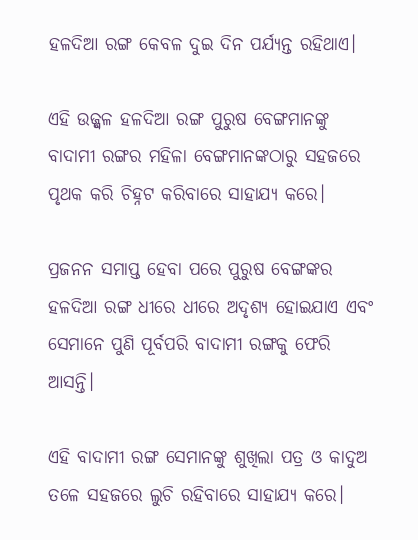ହଳଦିଆ ରଙ୍ଗ କେବଳ ଦୁଇ ଦିନ ପର୍ଯ୍ୟନ୍ତ ରହିଥାଏ।

ଏହି ଉଜ୍ଜ୍ୱଳ ହଳଦିଆ ରଙ୍ଗ ପୁରୁଷ ବେଙ୍ଗମାନଙ୍କୁ ବାଦାମୀ ରଙ୍ଗର ମହିଳା ବେଙ୍ଗମାନଙ୍କଠାରୁ ସହଜରେ ପୃଥକ କରି ଚିହ୍ନଟ କରିବାରେ ସାହାଯ୍ୟ କରେ।

ପ୍ରଜନନ ସମାପ୍ତ ହେବା ପରେ ପୁରୁଷ ବେଙ୍ଗଙ୍କର ହଳଦିଆ ରଙ୍ଗ ଧୀରେ ଧୀରେ ଅଦୃଶ୍ୟ ହୋଇଯାଏ ଏବଂ ସେମାନେ ପୁଣି ପୂର୍ବପରି ବାଦାମୀ ରଙ୍ଗକୁ ଫେରି ଆସନ୍ତି।

ଏହି ବାଦାମୀ ରଙ୍ଗ ସେମାନଙ୍କୁ ଶୁଖିଲା ପତ୍ର ଓ କାଦୁଅ ତଳେ ସହଜରେ ଲୁଚି ରହିବାରେ ସାହାଯ୍ୟ କରେ।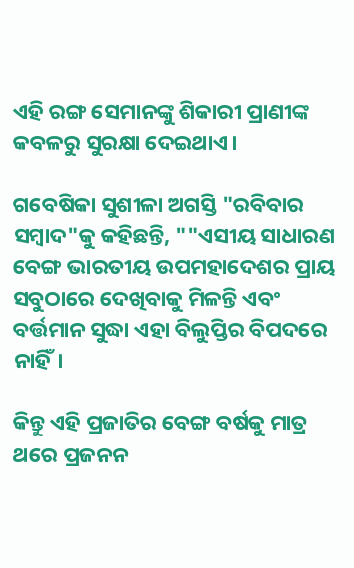ଏହି ରଙ୍ଗ ସେମାନଙ୍କୁ ଶିକାରୀ ପ୍ରାଣୀଙ୍କ କବଳରୁ ସୁରକ୍ଷା ଦେଇଥାଏ।

ଗବେଷିକା ସୁଶୀଳା ଅଗସ୍ତି "ରବିବାର ସମ୍ବାଦ"କୁ କହିଛନ୍ତି, ""ଏସୀୟ ସାଧାରଣ ବେଙ୍ଗ ଭାରତୀୟ ଉପମହାଦେଶର ପ୍ରାୟ ସବୁଠାରେ ଦେଖିବାକୁ ମିଳନ୍ତି ଏବଂ ବର୍ତ୍ତମାନ ସୁଦ୍ଧା ଏହା ବିଲୁପ୍ତିର ବିପଦରେ ନାହିଁ।

କିନ୍ତୁ ଏହି ପ୍ରଜାତିର ବେଙ୍ଗ ବର୍ଷକୁ ମାତ୍ର ଥରେ ପ୍ରଜନନ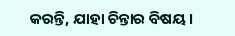କରନ୍ତି, ଯାହା ଚିନ୍ତାର ବିଷୟ।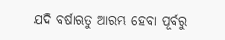ଯଦି ବର୍ଷାଋତୁ ଆରମ୍ଭ ହେବା ପୂର୍ବରୁ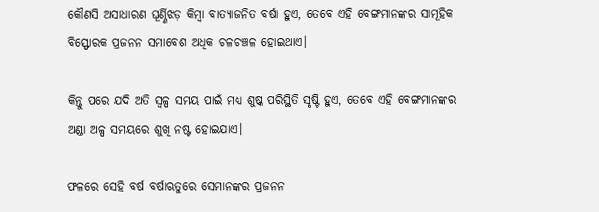କୌଣସି ଅସାଧାରଣ ଘୂର୍ଣ୍ଣିଝଡ଼ କିମ୍ବା ବାତ୍ୟାଜନିତ ବର୍ଷା ହୁଏ, ତେବେ ଏହି ବେଙ୍ଗମାନଙ୍କର ସାମୂହିକ ବିସ୍ଫୋରକ ପ୍ରଜନନ ସମାବେଶ ଅଧିକ ଚଳଚଞ୍ଚଳ ହୋଇଥାଏ।

କିନ୍ତୁ ପରେ ଯଦି ଅତି ସ୍ୱଳ୍ପ ସମୟ ପାଇଁ ମଧ୍ୟ ଶୁଷ୍କ ପରିସ୍ଥିତି ସୃଷ୍ଟି ହୁଏ, ତେବେ ଏହି ବେଙ୍ଗମାନଙ୍କର ଅଣ୍ଡା ଅଳ୍ପ ସମୟରେ ଶୁଖି ନଷ୍ଟ ହୋଇଯାଏ।

ଫଳରେ ସେହି ବର୍ଷ ବର୍ଷାଋତୁରେ ସେମାନଙ୍କର ପ୍ରଜନନ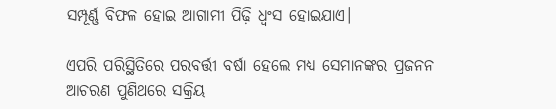ସମ୍ପୂର୍ଣ୍ଣ ବିଫଳ ହୋଇ ଆଗାମୀ ପିଢ଼ି ଧ୍ୱଂସ ହୋଇଯାଏ।

ଏପରି ପରିସ୍ଥିତିରେ ପରବର୍ତ୍ତୀ ବର୍ଷା ହେଲେ ମଧ୍ୟ ସେମାନଙ୍କର ପ୍ରଜନନ ଆଚରଣ ପୁଣିଥରେ ସକ୍ରିୟ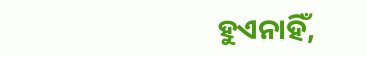ହୁଏନାହିଁ,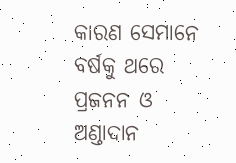କାରଣ ସେମାନେ ବର୍ଷକୁ ଥରେ ପ୍ରଜନନ ଓ ଅଣ୍ଡାଦାନ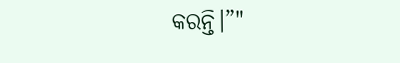କରନ୍ତି।”"